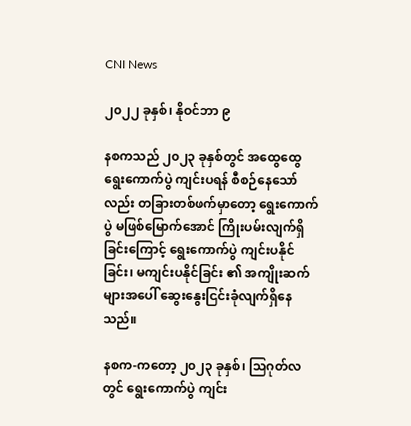CNI News

၂၀၂၂ ခုနှစ်၊ နိုဝင်ဘာ ၉

နစကသည် ၂၀၂၃ ခုနှစ်တွင် အထွေထွေရွေးကောက်ပွဲ ကျင်းပရန် စီစဉ်နေသော်လည်း တခြားတစ်ဖက်မှာတော့ ရွေးကောက်ပွဲ မဖြစ်မြောက်အောင် ကြိုးပမ်းလျက်ရှိခြင်းကြောင့် ရွေးကောက်ပွဲ ကျင်းပနိုင်ခြင်း၊ မကျင်းပနိုင်ခြင်း ၏ အကျိုးဆက်များအပေါ် ဆွေးနွေးငြင်းခုံလျက်ရှိနေသည်။

နစက-ကတော့ ၂၀၂၃ ခုနှစ်၊ သြဂုတ်လတွင် ရွေးကောက်ပွဲ ကျင်း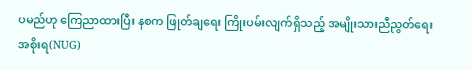ပမည်ဟု ကြေညာထားပြီး နစက ဖြုတ်ချရေး ကြိုးပမ်းလျက်ရှိသည့် အမျိုးသားညီညွတ်ရေးအစိုးရ(NUG)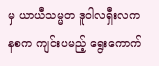မှ ယာယီသမ္မတ ဒူဝါလရှီးလက နစက ကျင်းပမည့် ရွေးကောက်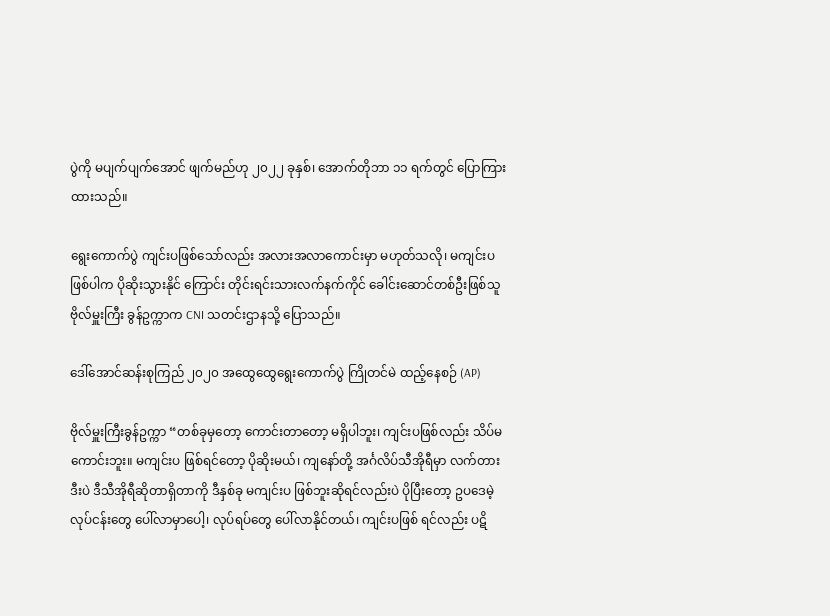ပွဲကို မပျက်ပျက်အောင် ဖျက်မည်ဟု ၂၀၂၂ ခုနှစ်၊ အောက်တိုဘာ ၁၁ ရက်တွင် ပြောကြားထားသည်။

ရွေးကောက်ပွဲ ကျင်းပဖြစ်သော်လည်း အလားအလာကောင်းမှာ မဟုတ်သလို၊ မကျင်းပဖြစ်ပါက ပိုဆိုးသွားနိုင် ကြောင်း တိုင်းရင်းသားလက်နက်ကိုင် ခေါင်းဆောင်တစ်ဦးဖြစ်သူ ဗိုလ်မှူးကြီး ခွန်ဥက္ကာက CNI သတင်းဌာနသို့ ပြောသည်။

ဒေါ်အောင်ဆန်းစုကြည် ၂၀၂၀ အထွေထွေရွေးကောက်ပွဲ ကြိုတင်မဲ ထည့်နေစဉ် (AP)

ဗိုလ်မှူးကြီးခွန်ဥက္ကာ “တစ်ခုမှတော့ ကောင်းတာတော့ မရှိပါဘူး၊ ကျင်းပဖြစ်လည်း သိပ်မကောင်းဘူး။ မကျင်းပ ဖြစ်ရင်တော့ ပိုဆိုးမယ်၊ ကျနော်တို့ အင်္ဂလိပ်သီအိုရီမှာ လက်တားဒီးပဲ ဒီသီအိုရီဆိုတာရှိတာကို ဒီနှစ်ခု မကျင်းပ ဖြစ်ဘူးဆိုရင်လည်းပဲ ပိုပြီးတော့ ဥပဒေမဲ့လုပ်ငန်းတွေ ပေါ်လာမှာပေါ့၊ လုပ်ရပ်တွေ ပေါ်လာနိုင်တယ်၊ ကျင်းပဖြစ် ရင်လည်း ပဋိ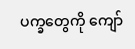ပက္ခတွေကို ကျော်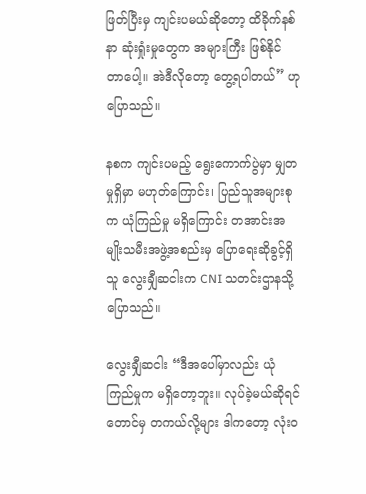ဖြတ်ပြီးမှ ကျင်းပမယ်ဆိုတော့ ထိခိုက်နစ်နာ ဆုံးရှုံးမှုတွေက အများကြီး ဖြစ်နိုင် တာပေါ့။ အဲဒီလိုတော့ တွေ့ရပါတယ်” ဟု ပြောသည်။

နစက ကျင်းပမည့် ရွေးကောက်ပွဲမှာ မျှတမှုရှိမှာ မဟုတ်ကြောင်း၊ ပြည်သူအများစုက ယုံကြည်မှု မရှိကြောင်း တအာင်းအမျိုးသမီးအဖွဲ့အစည်းမှ ပြောရေးဆိုခွင့်ရှိသူ လွေးချှီဆငါးက CNI သတင်းဌာနသို့ ပြောသည်။

လွေးချှီဆငါး “ဒီအပေါ်မှာလည်း ယုံကြည်မှုက မရှိတော့ဘူး။ လုပ်ခဲ့မယ်ဆိုရင်တောင်မှ တကယ်လို့များ ဒါကတော့ လုံးဝ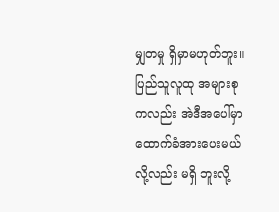မျှတမှု ရှိမှာမဟုတ်ဘူး။ ပြည်သူလူထု အများစုကလည်း အဲဒီအပေါ်မှာ ထောက်ခံအားပေးမယ်လို့လည်း မရှိ ဘူးလို့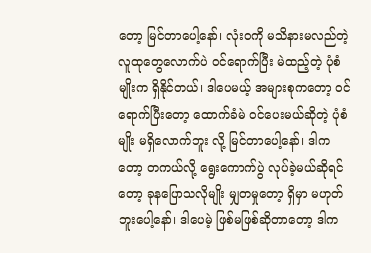တော့ မြင်တာပေါ့နော်၊ လုံးဝကို မသိနားမလည်တဲ့ လူထုတွေလောက်ပဲ ဝင်ရောက်ပြီး မဲထည့်တဲ့ ပုံစံမျိုးက ရှိနိုင်တယ်၊ ဒါပေမယ့် အများစုကတော့ ဝင်ရောက်ပြီးတော့ ထောက်ခံမဲ ဝင်ပေးမယ်ဆိုတဲ့ ပုံစံမျိုး မရှိလောက်ဘူး လို့ မြင်တာပေါ့နော်၊ ဒါကတော့ တကယ်လို့ ရွေးကောက်ပွဲ လုပ်ခဲ့မယ်ဆိုရင်တော့ ခုနပြောသလိုမျိုး မျှတမှုတော့ ရှိမှာ မဟုတ်ဘူးပေါ့နော်၊ ဒါပေမဲ့ ဖြစ်မဖြစ်ဆိုတာတော့ ဒါက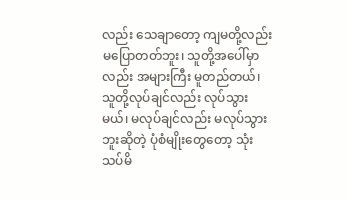လည်း သေချာတော့ ကျမတို့လည်း မပြောတတ်ဘူး၊ သူတို့အပေါ်မှာလည်း အများကြီး မူတည်တယ်၊ သူတို့လုပ်ချင်လည်း လုပ်သွားမယ်၊ မလုပ်ချင်လည်း မလုပ်သွား ဘူးဆိုတဲ့ ပုံစံမျိုးတွေတော့ သုံးသပ်မိ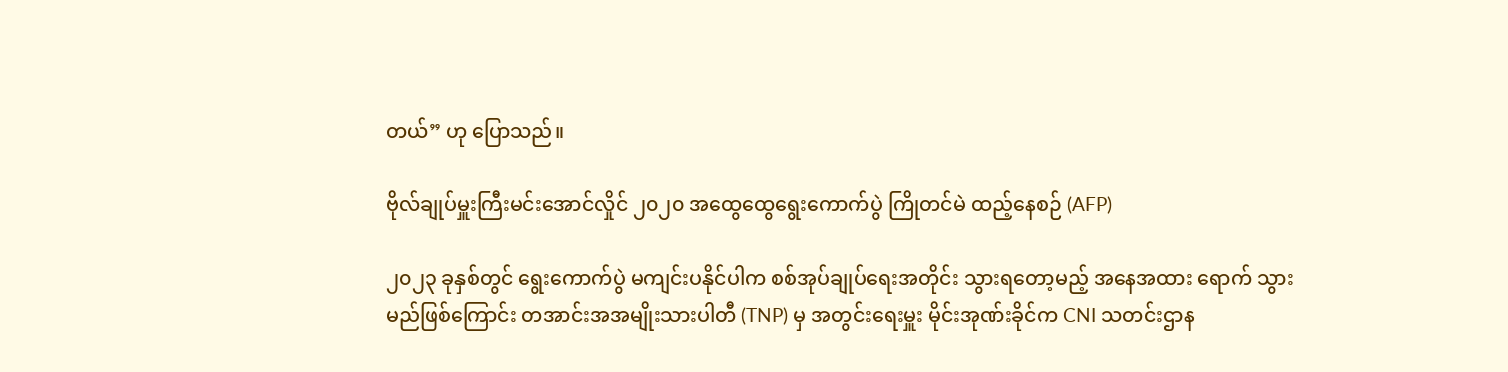တယ်” ဟု ပြောသည်။

ဗိုလ်ချုပ်မှူးကြီးမင်းအောင်လှိုင် ၂၀၂၀ အထွေထွေရွေးကောက်ပွဲ ကြိုတင်မဲ ထည့်နေစဉ် (AFP)

၂၀၂၃ ခုနှစ်တွင် ရွေးကောက်ပွဲ မကျင်းပနိုင်ပါက စစ်အုပ်ချုပ်ရေးအတိုင်း သွားရတော့မည့် အနေအထား ရောက် သွားမည်ဖြစ်ကြောင်း တအာင်းအအမျိုးသားပါတီ (TNP) မှ အတွင်းရေးမှူး မိုင်းအုဏ်းခိုင်က CNI သတင်းဌာန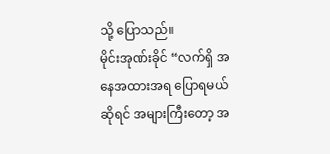သို့ ပြောသည်။
မိုင်းအုဏ်းခိုင် “လက်ရှိ အနေအထားအရ ပြောရမယ်ဆိုရင် အများကြီးတော့ အ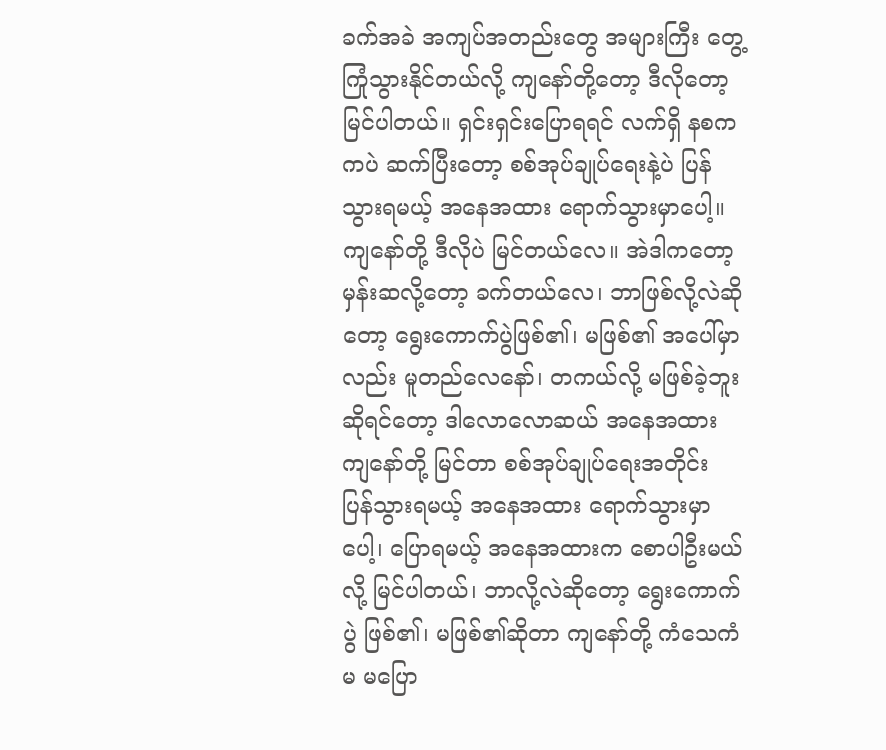ခက်အခဲ အကျပ်အတည်းတွေ အများကြီး တွေ့ကြုံသွားနိုင်တယ်လို့ ကျနော်တို့တော့ ဒီလိုတော့ မြင်ပါတယ်။ ရှင်းရှင်းပြောရရင် လက်ရှိ နစက ကပဲ ဆက်ပြီးတော့ စစ်အုပ်ချုပ်ရေးနဲ့ပဲ ပြန်သွားရမယ့် အနေအထား ရောက်သွားမှာပေါ့။ ကျနော်တို့ ဒီလိုပဲ မြင်တယ်လေ။ အဲဒါကတော့ မှန်းဆလို့တော့ ခက်တယ်လေ၊ ဘာဖြစ်လို့လဲဆိုတော့ ရွေးကောက်ပွဲဖြစ်၏၊ မဖြစ်၏ အပေါ်မှာလည်း မူတည်လေနော်၊ တကယ်လို့ မဖြစ်ခဲ့ဘူးဆိုရင်တော့ ဒါလောလောဆယ် အနေအထား ကျနော်တို့ မြင်တာ စစ်အုပ်ချုပ်ရေးအတိုင်း ပြန်သွားရမယ့် အနေအထား ရောက်သွားမှာပေါ့၊ ပြောရမယ့် အနေအထားက စောပါဦးမယ်လို့ မြင်ပါတယ်၊ ဘာလို့လဲဆိုတော့ ရွေးကောက်ပွဲ ဖြစ်၏၊ မဖြစ်၏ဆိုတာ ကျနော်တို့ ကံသေကံမ မပြော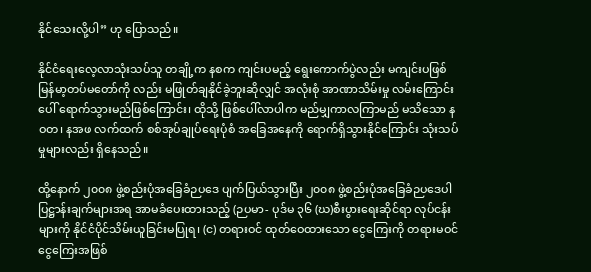နိုင်သေးလို့ပါ” ဟု ပြောသည်။

နိုင်ငံရေးလေ့လာသုံးသပ်သူ တချို့က နစက ကျင်းပမည့် ရွေးကောက်ပွဲလည်း မကျင်းပဖြစ် မြန်မာ့တပ်မတော်ကို လည်း မဖြုတ်ချနိုင်ခဲ့ဘူးဆိုလျှင် အလုံးစုံ အာဏာသိမ်းမှု လမ်းကြောင်းပေါ် ရောက်သွားမည်ဖြစ်ကြောင်း၊ ထိုသို့ ဖြစ်ပေါ်လာပါက မည်မျှကာလကြာမည် မသိသော နဝတ၊ နအဖ လက်ထက် စစ်အုပ်ချုပ်ရေးပုံစံ အခြေအနေကို ရောက်ရှိသွားနိုင်ကြောင်း သုံးသပ်မှုများလည်း ရှိနေသည်။

ထို့နောက် ၂၀၀၈ ဖွဲ့စည်းပုံအခြေခံဉပဒေ ပျက်ပြယ်သွားပြီး ၂၀၀၈ ဖွဲ့စည်းပုံအခြေခံဉပဒေပါ ပြဋ္ဌာန်းချက်များအရ အာမခံပေးထားသည့် (ဉပမာ- ပုဒ်မ ၃၆ (ဃ)စီးပွားရေးဆိုင်ရာ လုပ်ငန်းများကို နိုင်ငံပိုင်သိမ်းယူခြင်းမပြုရ၊ (င) တရားဝင် ထုတ်ဝေထားသော ငွေကြေးကို တရားမဝင်ငွေကြေးအဖြစ်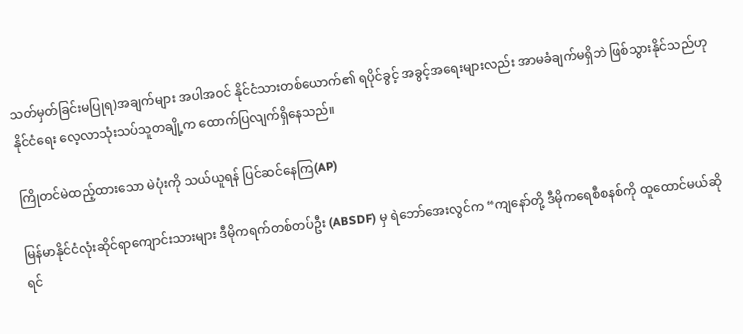သတ်မှတ်ခြင်းမပြုရ)အချက်များ အပါအဝင် နိုင်ငံသားတစ်ယောက်၏ ရပိုင်ခွင့် အခွင့်အရေးများလည်း အာမခံချက်မရှိဘဲ ဖြစ်သွားနိုင်သည်ဟု နိုင်ငံရေး လေ့လာသုံးသပ်သူတချို့က ထောက်ပြလျက်ရှိနေသည်။

ကြိုတင်မဲထည့်ထားသော မဲပုံးကို သယ်ယူရန် ပြင်ဆင်နေကြ(AP)

မြန်မာနိုင်ငံလုံးဆိုင်ရာကျောင်းသားများ ဒီမိုကရက်တစ်တပ်ဦး (ABSDF) မှ ရဲဘော်အေးလွင်က “ကျနော်တို့ ဒီမိုကရေစီစနစ်ကို ထူထောင်မယ်ဆိုရင်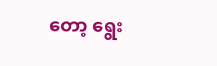တော့ ရွေး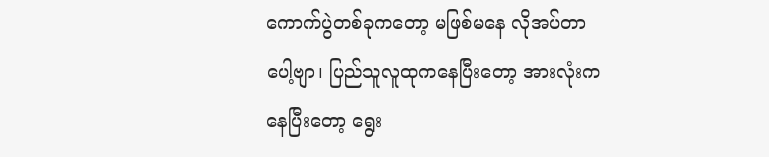ကောက်ပွဲတစ်ခုကတော့ မဖြစ်မနေ လိုအပ်တာပေါ့ဗျာ၊ ပြည်သူလူထုကနေပြီးတော့ အားလုံးကနေပြီးတော့ ရွေး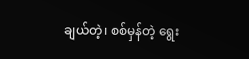ချယ်တဲ့၊ စစ်မှန်တဲ့ ရွေး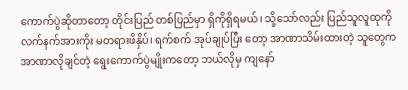ကောက်ပွဲဆိုတာတော့ တိုင်းပြည် တစ်ပြည်မှာ ရှိကိုရှိရမယ်၊ သို့သော်လည်း ပြည်သူလူထုကို လက်နက်အားကိုး မတရားဖိနှိပ်၊ ရက်စက် အုပ်ချုပ်ပြီး တော့ အာဏာသိမ်းထားတဲ့ သူတွေက အာဏာလိုချင်တဲ့ ရွေးကောက်ပွဲမျိုးကတော့ ဘယ်လိုမှ ကျနော်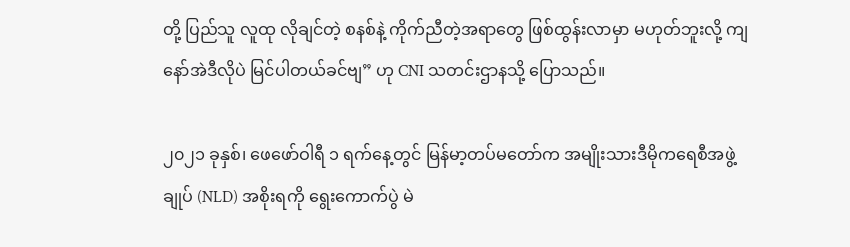တို့ ပြည်သူ လူထု လိုချင်တဲ့ စနစ်နဲ့ ကိုက်ညီတဲ့အရာတွေ ဖြစ်ထွန်းလာမှာ မဟုတ်ဘူးလို့ ကျနော်အဲဒီလိုပဲ မြင်ပါတယ်ခင်ဗျ” ဟု CNI သတင်းဌာနသို့ ပြောသည်။

၂၀၂၁ ခုနှစ်၊ ဖေဖော်ဝါရီ ၁ ရက်နေ့တွင် မြန်မာ့တပ်မတော်က အမျိုးသားဒီမိုကရေစီအဖွဲ့ချုပ် (NLD) အစိုးရကို ရွေးကောက်ပွဲ မဲ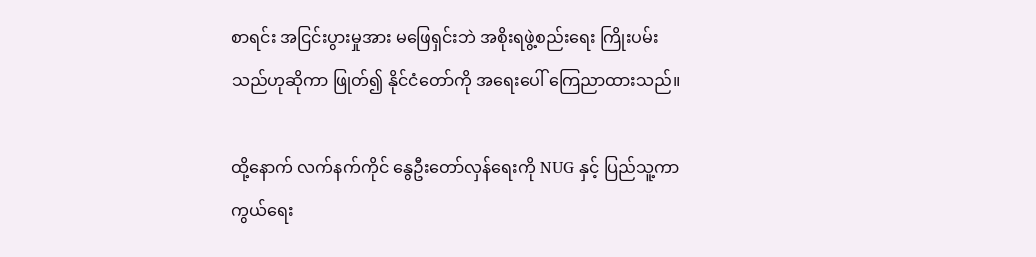စာရင်း အငြင်းပွားမှုအား မဖြေရှင်းဘဲ အစိုးရဖွဲ့စည်းရေး ကြိုးပမ်းသည်ဟုဆိုကာ ဖြုတ်၍ နိုင်ငံတော်ကို အရေးပေါ် ကြေညာထားသည်။

ထို့နောက် လက်နက်ကိုင် နွေဦးတော်လှန်ရေးကို NUG နှင့် ပြည်သူ့ကာကွယ်ရေး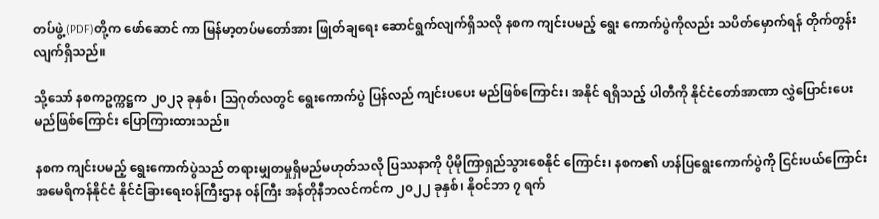တပ်ဖွဲ့(PDF)တို့က ဖော်ဆောင် ကာ မြန်မာ့တပ်မတော်အား ဖြုတ်ချရေး ဆောင်ရွက်လျက်ရှိသလို နစက ကျင်းပမည့် ရွေး ကောက်ပွဲကိုလည်း သပိတ်မှောက်ရန် တိုက်တွန်းလျက်ရှိသည်။

သို့သော် နစကဥက္ကဋ္ဌက ၂၀၂၃ ခုနှစ်၊ သြဂုတ်လတွင် ရွေးကောက်ပွဲ ပြန်လည် ကျင်းပပေး မည်ဖြစ်ကြောင်း၊ အနိုင် ရရှိသည့် ပါတီကို နိုင်ငံတော်အာဏာ လွှဲပြောင်းပေးမည်ဖြစ်ကြောင်း ပြောကြားထားသည်။

နစက ကျင်းပမည့် ရွေးကောက်ပွဲသည် တရားမျှတမှုရှိမည်မဟုတ်သလို ပြဿနာကို ပိုမိုကြာရှည်သွားစေနိုင် ကြောင်း၊ နစက၏ ဟန်ပြရွေးကောက်ပွဲကို ငြင်းပယ်ကြောင်း အမေရိကန်နိုင်ငံ နိုင်ငံခြားရေးဝန်ကြီးဌာန ဝန်ကြီး အန်တိုနီဘလင်ကင်က ၂၀၂၂ ခုနှစ်၊ နိုဝင်ဘာ ၇ ရက်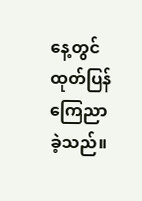နေ့တွင် ထုတ်ပြန် ကြေညာခဲ့သည်။